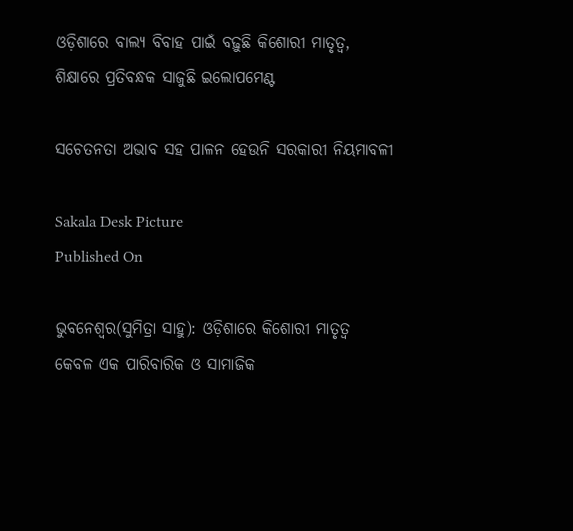ଓଡ଼ିଶାରେ ବାଲ୍ୟ ବିବାହ ପାଇଁ ବଢ଼ୁଛି କିଶୋରୀ ମାତୃତ୍ୱ, ଶିକ୍ଷାରେ ପ୍ରତିବନ୍ଧକ ସାଜୁଛି ଇଲୋପମେଣ୍ଟ

ସଚେତନତା ଅଭାବ ସହ ପାଳନ ହେଉନି ସରକାରୀ ନିୟମାବଳୀ

Sakala Desk Picture
Published On

ଭୁବନେଶ୍ୱର(ସୁମିତ୍ରା ସାହୁ): ଓଡ଼ିଶାରେ କିଶୋରୀ ମାତୃତ୍ୱ କେବଳ ଏକ ପାରିବାରିକ ଓ ସାମାଜିକ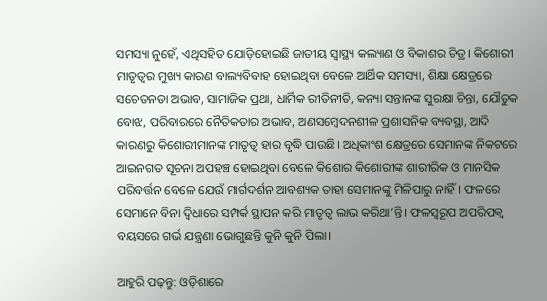ସମସ୍ୟା ନୁହେଁ, ଏଥିସହିତ ଯୋଡ଼ିହୋଇଛି ଜାତୀୟ ସ୍ୱାସ୍ଥ୍ୟ କଲ୍ୟାଣ ଓ ବିକାଶର ଚିତ୍ର। କିଶୋରୀ ମାତୃତ୍ୱର ମୁଖ୍ୟ କାରଣ ବାଲ୍ୟବିବାହ ହୋଇଥିବା ବେଳେ ଆର୍ଥିକ ସମସ୍ୟା, ଶିକ୍ଷା କ୍ଷେତ୍ରରେ ସଚେତନତା ଅଭାବ, ସାମାଜିକ ପ୍ରଥା, ଧାର୍ମିକ ରୀତିନୀତି, କନ୍ୟା ସନ୍ତାନଙ୍କ ସୁରକ୍ଷା ଚିନ୍ତା, ଯୌତୁକ ବୋଝ, ପରିବାରରେ ନୈତିକତାର ଅଭାବ, ଅଣସମ୍ବେଦନଶୀଳ ପ୍ରଶାସନିକ ବ୍ୟବସ୍ଥା, ଆଦି କାରଣରୁ କିଶୋରୀମାନଙ୍କ ମାତୃତ୍ୱ ହାର ବୃଦ୍ଧି ପାଉଛି। ଅଧିକାଂଶ କ୍ଷେତ୍ରରେ ସେମାନଙ୍କ ନିକଟରେ ଆଇନଗତ ସୂଚନା ଅପହଞ୍ଚ ହୋଇଥିବା ବେଳେ କିଶୋର କିଶୋରୀଙ୍କ ଶାରୀରିକ ଓ ମାନସିକ ପରିବର୍ତ୍ତନ ବେଳେ ଯେଉଁ ମାର୍ଗଦର୍ଶନ ଆବଶ୍ୟକ ତାହା ସେମାନଙ୍କୁ ମିଳିପାରୁ ନାହିଁ। ଫଳରେ ସେମାନେ ବିନା ଦ୍ୱିଧାରେ ସମ୍ପର୍କ ସ୍ଥାପନ କରି ମାତୃତ୍ୱ ଲାଭ କରିଥା’ନ୍ତି। ଫଳସ୍ୱରୂପ ଅପରିପକ୍ୱ ବୟସରେ ଗର୍ଭ ଯନ୍ତ୍ରଣା ଭୋଗୁଛନ୍ତି କୁନି କୁନି ପିଲା।

ଆହୁରି ପଢ଼ନ୍ତୁ: ଓଡ଼ିଶାରେ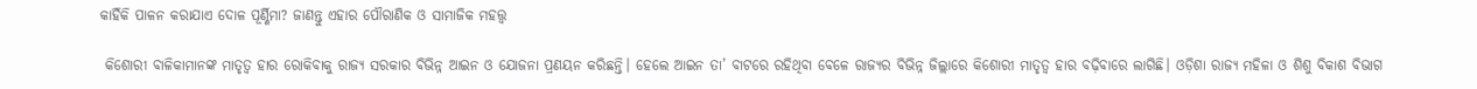କାହିଁକି ପାଳନ କରାଯାଏ ଦୋଳ ପୂର୍ଣ୍ଣିମା? ଜାଣନ୍ତୁ ଏହାର ପୌରାଣିକ ଓ ସାମାଜିକ ମହତ୍ତ୍ୱ

 କିଶୋରୀ ବାଳିକାମାନଙ୍କ ମାତୃତ୍ୱ ହାର ରୋକିବାକୁ ରାଜ୍ୟ ସରକାର ବିଭିନ୍ନ ଆଇନ ଓ ଯୋଜନା ପ୍ରଣୟନ କରିଛନ୍ତି। ହେଲେ ଆଇନ ତା’ ବାଟରେ ରହିଥିବା ବେଳେ ରାଜ୍ୟର ବିଭିନ୍ନ ଜିଲ୍ଲାରେ କିଶୋରୀ ମାତୃତ୍ୱ ହାର ବଢ଼ିବାରେ ଲାଗିଛି। ଓଡ଼ିଶା ରାଜ୍ୟ ମହିଳା ଓ ଶିଶୁ ବିକାଶ ବିଭାଗ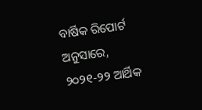ବାର୍ଷିକ ରିପୋର୍ଟ ଅନୁସାରେ, ୨୦୨୧-୨୨ ଆର୍ଥିକ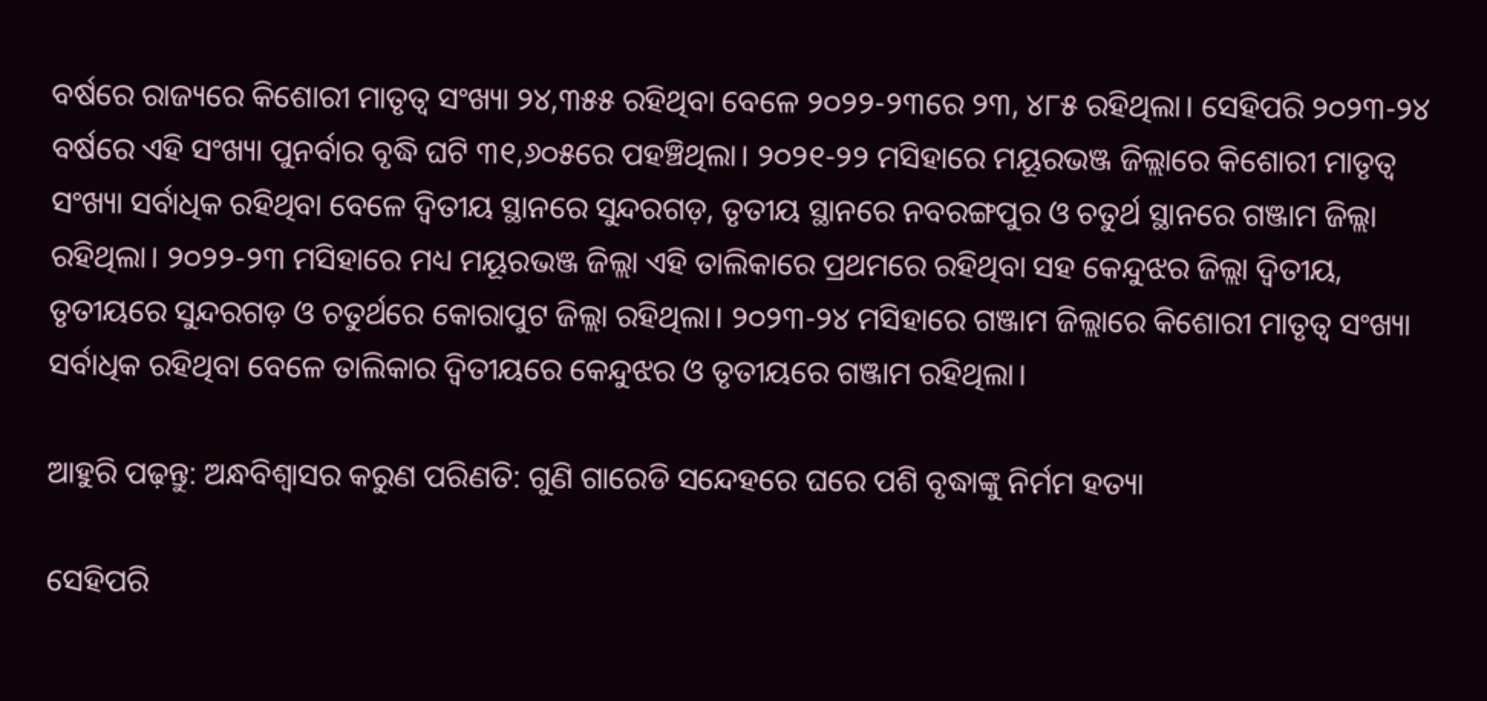ବର୍ଷରେ ରାଜ୍ୟରେ କିଶୋରୀ ମାତୃତ୍ୱ ସଂଖ୍ୟା ୨୪,୩୫୫ ରହିଥିବା ବେଳେ ୨୦୨୨-୨୩ରେ ୨୩, ୪୮୫ ରହିଥିଲା। ସେହିପରି ୨୦୨୩-୨୪ ବର୍ଷରେ ଏହି ସଂଖ୍ୟା ପୁନର୍ବାର ବୃଦ୍ଧି ଘଟି ୩୧,୬୦୫ରେ ପହଞ୍ଚିଥିଲା। ୨୦୨୧-୨୨ ମସିହାରେ ମୟୂରଭଞ୍ଜ ଜିଲ୍ଲାରେ କିଶୋରୀ ମାତୃତ୍ୱ ସଂଖ୍ୟା ସର୍ବାଧିକ ରହିଥିବା ବେଳେ ଦ୍ୱିତୀୟ ସ୍ଥାନରେ ସୁନ୍ଦରଗଡ଼, ତୃତୀୟ ସ୍ଥାନରେ ନବରଙ୍ଗପୁର ଓ ଚତୁର୍ଥ ସ୍ଥାନରେ ଗଞ୍ଜାମ ଜିଲ୍ଲା ରହିଥିଲା। ୨୦୨୨-୨୩ ମସିହାରେ ମଧ୍ୟ ମୟୂରଭଞ୍ଜ ଜିଲ୍ଲା ଏହି ତାଲିକାରେ ପ୍ରଥମରେ ରହିଥିବା ସହ କେନ୍ଦୁଝର ଜିଲ୍ଲା ଦ୍ୱିତୀୟ, ତୃତୀୟରେ ସୁନ୍ଦରଗଡ଼ ଓ ଚତୁର୍ଥରେ କୋରାପୁଟ ଜିଲ୍ଲା ରହିଥିଲା। ୨୦୨୩-୨୪ ମସିହାରେ ଗଞ୍ଜାମ ଜିଲ୍ଲାରେ କିଶୋରୀ ମାତୃତ୍ୱ ସଂଖ୍ୟା ସର୍ବାଧିକ ରହିଥିବା ବେଳେ ତାଲିକାର ଦ୍ୱିତୀୟରେ କେନ୍ଦୁଝର ଓ ତୃତୀୟରେ ଗଞ୍ଜାମ ରହିଥିଲା।

ଆହୁରି ପଢ଼ନ୍ତୁ: ଅନ୍ଧବିଶ୍ୱାସର କରୁଣ ପରିଣତି: ଗୁଣି ଗାରେଡି ସନ୍ଦେହରେ ଘରେ ପଶି ବୃଦ୍ଧାଙ୍କୁ ନିର୍ମମ ହତ୍ୟା

ସେହିପରି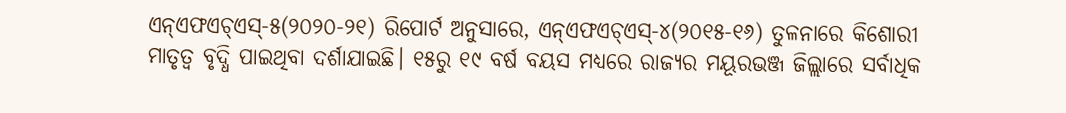ଏନ୍‌ଏଫଏଚ୍‌ଏସ୍‌-୫(୨୦୨୦-୨୧) ରିପୋର୍ଟ ଅନୁସାରେ, ଏନ୍‌ଏଫଏଚ୍‌ଏସ୍‌-୪(୨୦୧୫-୧୬) ତୁଳନାରେ କିଶୋରୀ ମାତୃତ୍ୱ ବୃଦ୍ଧି ପାଇଥିବା ଦର୍ଶାଯାଇଛି। ୧୫ରୁ ୧୯ ବର୍ଷ ବୟସ ମଧ୍ୟରେ ରାଜ୍ୟର ମୟୂରଭଞ୍ଜ ଜିଲ୍ଲାରେ ସର୍ବାଧିକ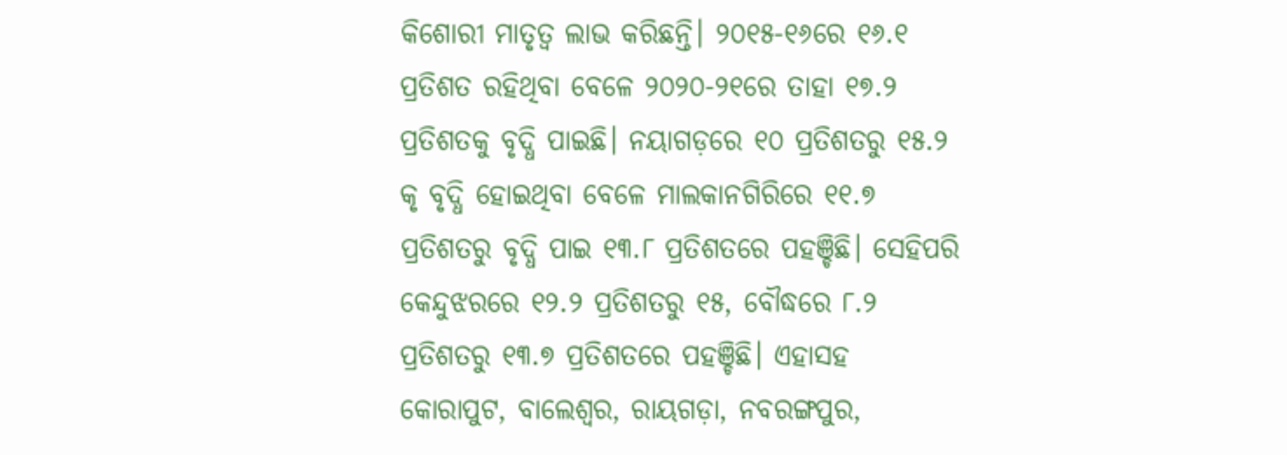କିଶୋରୀ ମାତୃତ୍ୱ ଲାଭ କରିଛନ୍ତି। ୨୦୧୫-୧୬ରେ ୧୬.୧ ପ୍ରତିଶତ ରହିଥିବା ବେଳେ ୨୦୨୦-୨୧ରେ ତାହା ୧୭.୨ ପ୍ରତିଶତକୁ ବୃଦ୍ଧି ପାଇଛି। ନୟାଗଡ଼ରେ ୧୦ ପ୍ରତିଶତରୁ ୧୫.୨ କୃ ବୃଦ୍ଧି ହୋଇଥିବା ବେଳେ ମାଲକାନଗିରିରେ ୧୧.୭ ପ୍ରତିଶତରୁ ବୃଦ୍ଧି ପାଇ ୧୩.୮ ପ୍ରତିଶତରେ ପହଞ୍ଚିଛି। ସେହିପରି କେନ୍ଦୁଝରରେ ୧୨.୨ ପ୍ରତିଶତରୁ ୧୫, ବୌଦ୍ଧରେ ୮.୨ ପ୍ରତିଶତରୁ ୧୩.୭ ପ୍ରତିଶତରେ ପହଞ୍ଚିଛି। ଏହାସହ କୋରାପୁଟ, ବାଲେଶ୍ୱର, ରାୟଗଡ଼ା, ନବରଙ୍ଗପୁର,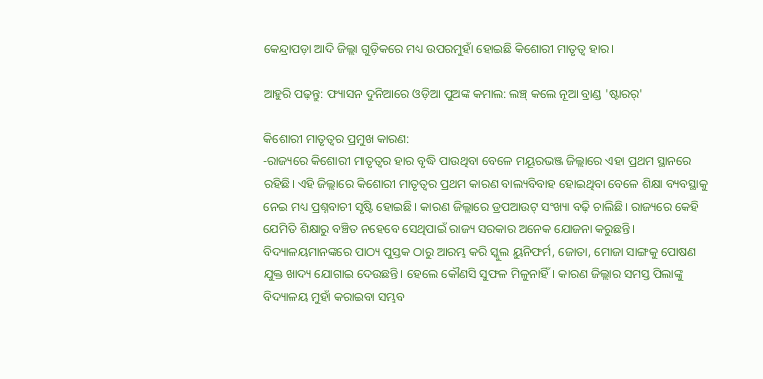କେନ୍ଦ୍ରାପଡ଼ା ଆଦି ଜିଲ୍ଲା ଗୁଡ଼ିକରେ ମଧ୍ୟ ଉପରମୁହାଁ ହୋଇଛି କିଶୋରୀ ମାତୃତ୍ୱ ହାର।

ଆହୁରି ପଢ଼ନ୍ତୁ: ଫ୍ୟାସନ ଦୁନିଆରେ ଓଡ଼ିଆ ପୁଅଙ୍କ କମାଲ: ଲଞ୍ଚ୍ କଲେ ନୂଆ ବ୍ରାଣ୍ଡ 'ଷ୍ଟାରର୍'

କିଶୋରୀ ମାତୃତ୍ୱର ପ୍ରମୁଖ କାରଣ:
-ରାଜ୍ୟରେ କିଶୋରୀ ମାତୃତ୍ୱର ହାର ବୃଦ୍ଧି ପାଉଥିବା ବେଳେ ମୟୂରଭଞ୍ଜ ଜିଲ୍ଲାରେ ଏହା ପ୍ରଥମ ସ୍ଥାନରେ ରହିଛି। ଏହି ଜିଲ୍ଲାରେ କିଶୋରୀ ମାତୃତ୍ୱର ପ୍ରଥମ କାରଣ ବାଲ୍ୟବିବାହ ହୋଇଥିବା ବେଳେ ଶିକ୍ଷା ବ୍ୟବସ୍ଥାକୁ ନେଇ ମଧ୍ୟ ପ୍ରଶ୍ନବାଚୀ ସୃଷ୍ଟି ହୋଇଛି। କାରଣ ଜିଲ୍ଲାରେ ଡ୍ରପଆଉଟ୍‌ ସଂଖ୍ୟା ବଢ଼ି ଚାଲିଛି। ରାଜ୍ୟରେ କେହି ଯେମିତି ଶିକ୍ଷାରୁ ବଞ୍ଚିତ ନହେବେ ସେଥିପାଇଁ ରାଜ୍ୟ ସରକାର ଅନେକ ଯୋଜନା କରୁଛନ୍ତି। ବିଦ୍ୟାଳୟମାନଙ୍କରେ ପାଠ୍ୟ ପୁସ୍ତକ ଠାରୁ ଆରମ୍ଭ କରି ସ୍କୁଲ ୟୁନିଫର୍ମ, ଜୋତା, ମୋଜା ସାଙ୍ଗକୁ ପୋଷଣ ଯୁକ୍ତ ଖାଦ୍ୟ ଯୋଗାଇ ଦେଉଛନ୍ତି। ହେଲେ କୌଣସି ସୁଫଳ ମିଳୁନାହିଁ। କାରଣ ଜିଲ୍ଲାର ସମସ୍ତ ପିଲାଙ୍କୁ ବିଦ୍ୟାଳୟ ମୁହାଁ କରାଇବା ସମ୍ଭବ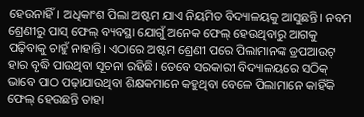ହେଉନାହିଁ। ଅଧିକାଂଶ ପିଲା ଅଷ୍ଟମ ଯାଏ ନିୟମିତ ବିଦ୍ୟାଳୟକୁ ଆସୁଛନ୍ତି। ନବମ ଶ୍ରେଣୀରୁ ପାସ୍‌ ଫେଲ୍‌ ବ୍ୟବସ୍ଥା ଯୋଗୁଁ ଅନେକ ଫେଲ୍‌ ହେଉଥିବାରୁ ଆଗକୁ ପଢ଼ିବାକୁ ଚାହୁଁ ନାହାନ୍ତି। ଏଠାରେ ଅଷ୍ଟମ ଶ୍ରେଣୀ ପରେ ପିଲାମାନଙ୍କ ଡ୍ରପଆଉଟ୍‌ ହାର ବୃଦ୍ଧି ପାଉଥିବା ସୂଚନା ରହିଛି। ତେବେ ସରକାରୀ ବିଦ୍ୟାଳୟରେ ସଠିକ୍‌ ଭାବେ ପାଠ ପଢ଼ାଯାଉଥିବା ଶିକ୍ଷକମାନେ କହୁଥିବା ବେଳେ ପିଲାମାନେ କାହିଁକି ଫେଲ୍‌ ହେଉଛନ୍ତି ତାହା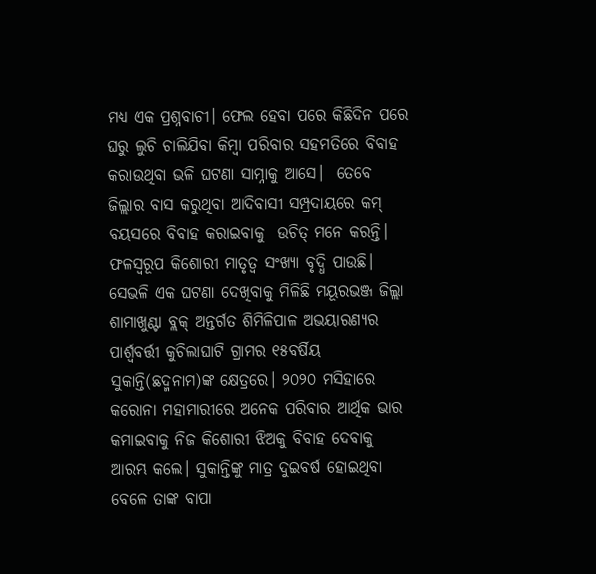ମଧ୍ୟ ଏକ ପ୍ରଶ୍ନବାଚୀ। ଫେଲ ହେବା ପରେ କିଛିଦିନ ପରେ ଘରୁ ଲୁଚି ଚାଲିଯିବା କିମ୍ବା ପରିବାର ସହମତିରେ ବିବାହ କରାଉଥିବା ଭଳି ଘଟଣା ସାମ୍ନାକୁ ଆସେ।  ତେବେ ଜିଲ୍ଲାର ବାସ କରୁଥିବା ଆଦିବାସୀ ସମ୍ପ୍ରଦାୟରେ କମ୍‌ ବୟସରେ ବିବାହ କରାଇବାକୁ  ଉଚିତ୍‌ ମନେ କରନ୍ତି। ଫଳସ୍ୱରୂପ କିଶୋରୀ ମାତୃତ୍ୱ ସଂଖ୍ୟା ବୃଦ୍ଧି ପାଉଛି। ସେଭଳି ଏକ ଘଟଣା ଦେଖିବାକୁ ମିଳିଛି ମୟୂରଭଞ୍ଜ ଜିଲ୍ଲା ଶାମାଖୁଣ୍ଟା ବ୍ଲକ୍‌ ଅନ୍ତର୍ଗତ ଶିମିଳିପାଳ ଅଭୟାରଣ୍ୟର ପାର୍ଶ୍ୱବର୍ତ୍ତୀ କୁଚିଲାଘାଟି ଗ୍ରାମର ୧୫ବର୍ଷିୟ ସୁକାନ୍ତି(ଛଦ୍ମନାମ)ଙ୍କ କ୍ଷେତ୍ରରେ। ୨୦୨୦ ମସିହାରେ କରୋନା ମହାମାରୀରେ ଅନେକ ପରିବାର ଆର୍ଥିକ ଭାର କମାଇବାକୁ ନିଜ କିଶୋରୀ ଝିଅକୁ ବିବାହ ଦେବାକୁ ଆରମ୍ଭ କଲେ। ସୁକାନ୍ତିଙ୍କୁ ମାତ୍ର ଦୁଇବର୍ଷ ହୋଇଥିବା ବେଳେ ତାଙ୍କ ବାପା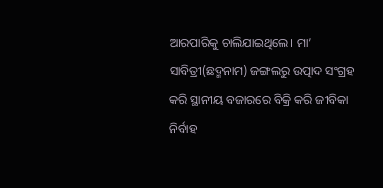ଆରପାରିକୁ ଚାଲିଯାଇଥିଲେ। ମା’ ସାବିତ୍ରୀ(ଛଦ୍ମନାମ) ଜଙ୍ଗଲରୁ ଉତ୍ପାଦ ସଂଗ୍ରହ କରି ସ୍ଥାନୀୟ ବଜାରରେ ବିକ୍ରି କରି ଜୀବିକା ନିର୍ବାହ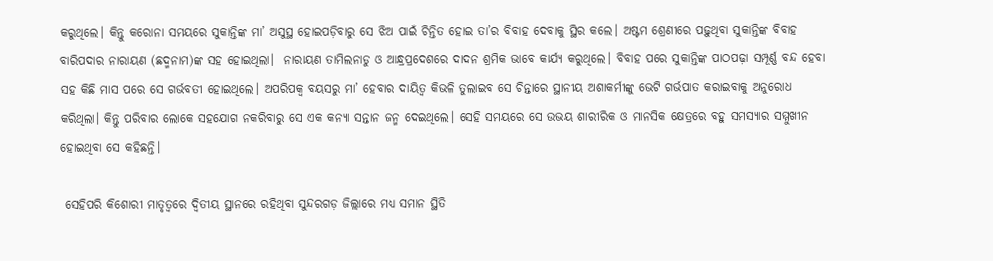କରୁଥିଲେ। କିନ୍ତୁ କରୋନା ସମୟରେ ସୁକାନ୍ତିଙ୍କ ମା’ ଅସୁସ୍ଥ ହୋଇପଡ଼ିବାରୁ ସେ ଝିଅ ପାଇଁ ଚିନ୍ତିତ ହୋଇ ତା’ର ବିବାହ ଦେବାକୁ ସ୍ଥିର କଲେ। ଅଷ୍ଟମ ଶ୍ରେଣୀରେ ପଢ଼ୁଥିବା ସୁକାନ୍ତିଙ୍କ ବିବାହ ବାରିପଦାର ନାରାୟଣ (ଛଦ୍ମନାମ)ଙ୍କ ସହ ହୋଇଥିଲା।  ନାରାୟଣ ତାମିଲନାଡୁ ଓ ଆନ୍ଧ୍ରପ୍ରଦେଶରେ ଦାଦନ ଶ୍ରମିକ ଭାବେ କାର୍ଯ୍ୟ କରୁଥିଲେ। ବିବାହ ପରେ ସୁକାନ୍ତିଙ୍କ ପାଠପଢ଼ା ସମ୍ପୂର୍ଣ୍ଣ ବନ୍ଦ ହେବା ସହ କିଛି ମାସ ପରେ ସେ ଗର୍ଭବତୀ ହୋଇଥିଲେ। ଅପରିପକ୍ୱ ବୟସରୁ ମା’ ହେବାର ଦାୟିତ୍ୱ କିଭଳି ତୁଲାଇବ ସେ ଚିନ୍ତାରେ ସ୍ଥାନୀୟ ଅଶାକର୍ମୀଙ୍କୁ ଭେଟି ଗର୍ଭପାତ କରାଇବାକୁ ଅନୁରୋଧ କରିଥିଲା। କିନ୍ତୁ ପରିବାର ଲୋକେ ସହଯୋଗ ନକରିବାରୁ ସେ ଏକ କନ୍ୟା ସନ୍ତାନ ଜନ୍ମ ଦେଇଥିଲେ। ସେହି ସମୟରେ ସେ ଉଭୟ ଶାରୀରିକ ଓ ମାନସିକ କ୍ଷେତ୍ରରେ ବହୁ ସମସ୍ୟାର ସମ୍ମୁଖୀନ ହୋଇଥିବା ସେ କହିଛନ୍ତି।

 ସେହିପରି କିଶୋରୀ ମାତୃତ୍ୱରେ ଦ୍ୱିତୀୟ ସ୍ଥାନରେ ରହିଥିବା ସୁନ୍ଦରଗଡ଼ ଜିଲ୍ଲାରେ ମଧ୍ୟ ସମାନ ସ୍ଥିତି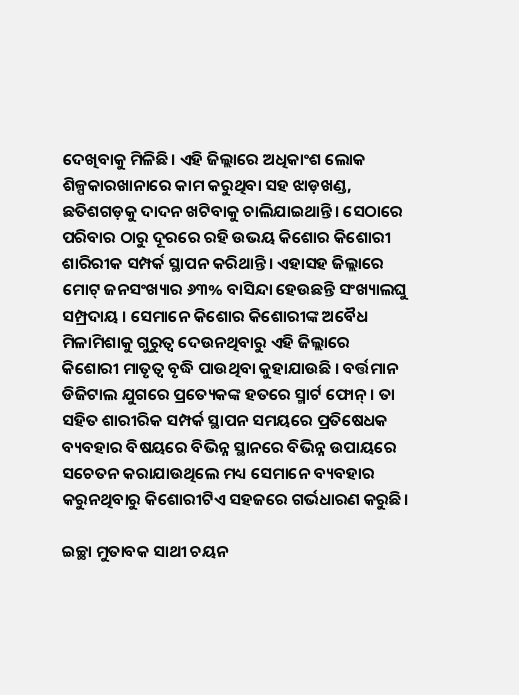ଦେଖିବାକୁ ମିଳିଛି। ଏହି ଜିଲ୍ଲାରେ ଅଧିକାଂଶ ଲୋକ ଶିଳ୍ପକାରଖାନାରେ କାମ କରୁଥିବା ସହ ଝାଡ଼ଖଣ୍ଡ, ଛତିଶଗଡ଼କୁ ଦାଦନ ଖଟିବାକୁ ଚାଲିଯାଇଥାନ୍ତି। ସେଠାରେ ପରିବାର ଠାରୁ ଦୂରରେ ରହି ଉଭୟ କିଶୋର କିଶୋରୀ ଶାରିରୀକ ସମ୍ପର୍କ ସ୍ଥାପନ କରିଥାନ୍ତି। ଏହାସହ ଜିଲ୍ଲାରେ ମୋଟ୍‌ ଜନସଂଖ୍ୟାର ୬୩% ବାସିନ୍ଦା ହେଉଛନ୍ତି ସଂଖ୍ୟାଲଘୁ ସମ୍ପ୍ରଦାୟ । ସେମାନେ କିଶୋର କିଶୋରୀଙ୍କ ଅବୈଧ ମିଳାମିଶାକୁ ଗୁରୁତ୍ୱ ଦେଉନଥିବାରୁ ଏହି ଜିଲ୍ଲାରେ କିଶୋରୀ ମାତୃତ୍ୱ ବୃଦ୍ଧି ପାଉଥିବା କୁହାଯାଉଛି । ବର୍ତ୍ତମାନ ଡିଜିଟାଲ ଯୁଗରେ ପ୍ରତ୍ୟେକଙ୍କ ହତରେ ସ୍ମାର୍ଟ ଫୋନ୍‌। ତା ସହିତ ଶାରୀରିକ ସମ୍ପର୍କ ସ୍ଥାପନ ସମୟରେ ପ୍ରତିଷେଧକ ବ୍ୟବହାର ବିଷୟରେ ବିଭିନ୍ନ ସ୍ଥାନରେ ବିଭିନ୍ନ ଉପାୟରେ ସଚେତନ କରାଯାଉଥିଲେ ମଧ୍ୟ ସେମାନେ ବ୍ୟବହାର କରୁନଥିବାରୁ କିଶୋରୀଟିଏ ସହଜରେ ଗର୍ଭଧାରଣ କରୁଛି।

ଇଚ୍ଛା ମୁତାବକ ସାଥୀ ଚୟନ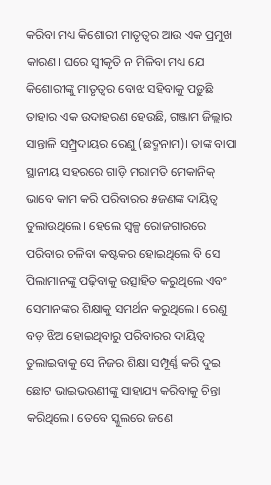କରିବା ମଧ୍ୟ କିଶୋରୀ ମାତୃତ୍ୱର ଆଉ ଏକ ପ୍ରମୁଖ କାରଣ। ଘରେ ସ୍ୱୀକୃତି ନ ମିଳିବା ମଧ୍ୟ ଯେ କିଶୋରୀଙ୍କୁ ମାତୃତ୍ୱର ବୋଝ ସହିବାକୁ ପଡ଼ୁଛି ତାହାର ଏକ ଉଦାହରଣ ହେଉଛି, ଗଞ୍ଜାମ ଜିଲ୍ଲାର ସାନ୍ତାଳି ସମ୍ପ୍ର୍ରଦାୟର ରେଣୁ (ଛଦ୍ମନାମ)। ତାଙ୍କ ବାପା ସ୍ଥାନୀୟ ସହରରେ ଗାଡ଼ି ମରାମତି ମେକାନିକ୍‌ ଭାବେ କାମ କରି ପରିବାରର ୫ଜଣଙ୍କ ଦାୟିତ୍ୱ ତୁଲାଉଥିଲେ। ହେଲେ ସ୍ୱଳ୍ପ ରୋଜଗାରରେ ପରିବାର ଚଳିବା କଷ୍ଟକର ହୋଇଥିଲେ ବି ସେ ପିଲାମାନଙ୍କୁ ପଢ଼ିବାକୁ ଉତ୍ସାହିତ କରୁଥିଲେ ଏବଂ ସେମାନଙ୍କର ଶିକ୍ଷାକୁ ସମର୍ଥନ କରୁଥିଲେ। ରେଣୁ ବଡ଼ ଝିଅ ହୋଇଥିବାରୁ ପରିବାରର ଦାୟିତ୍ୱ ତୁଲାଇବାକୁ ସେ ନିଜର ଶିକ୍ଷା ସମ୍ପୂର୍ଣ୍ଣ କରି ଦୁଇ ଛୋଟ ଭାଇଭଉଣୀଙ୍କୁ ସାହାଯ୍ୟ କରିବାକୁ ଚିନ୍ତା କରିଥିଲେ। ତେବେ ସ୍କୁଲରେ ଜଣେ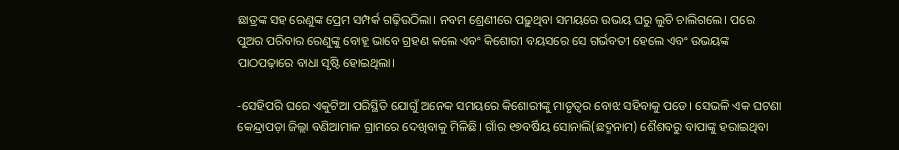ଛାତ୍ରଙ୍କ ସହ ରେଣୁଙ୍କ ପ୍ରେମ ସମ୍ପର୍କ ଗଢ଼ିଉଠିଲା। ନବମ ଶ୍ରେଣୀରେ ପଢ଼ୁଥିବା ସମୟରେ ଉଭୟ ଘରୁ ଲୁଚି ଚାଲିଗଲେ। ପରେ ପୁଅର ପରିବାର ରେଣୁଙ୍କୁ ବୋହୂ ଭାବେ ଗ୍ରହଣ କଲେ ଏବଂ କିଶୋରୀ ବୟସରେ ସେ ଗର୍ଭବତୀ ହେଲେ ଏବଂ ଉଭୟଙ୍କ ପାଠପଢ଼ାରେ ବାଧା ସୃଷ୍ଟି ହୋଇଥିଲା।

-ସେହିପରି ଘରେ ଏକୁଟିଆ ପରିସ୍ଥିତି ଯୋଗୁଁ ଅନେକ ସମୟରେ କିଶୋରୀଙ୍କୁ ମାତୃତ୍ୱର ବୋଝ ସହିବାକୁ ପଡେ। ସେଭଳି ଏକ ଘଟଣା କେନ୍ଦ୍ରାପଡ଼ା ଜିଲ୍ଲା ବଣିଆମାଳ ଗ୍ରାମରେ ଦେଖିବାକୁ ମିଳିଛି। ଗାଁର ୧୭ବର୍ଷିୟ ସୋନାଲି(ଛଦ୍ମନାମ) ଶୈଶବରୁ ବାପାଙ୍କୁ ହରାଇଥିବା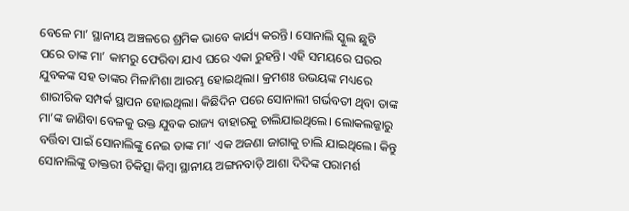ବେଳେ ମା’ ସ୍ଥାନୀୟ ଅଞ୍ଚଳରେ ଶ୍ରମିକ ଭାବେ କାର୍ଯ୍ୟ କରନ୍ତି। ସୋନାଲି ସ୍କୁଲ ଛୁଟି ପରେ ତାଙ୍କ ମା’ କାମରୁ ଫେରିବା ଯାଏ ଘରେ ଏକା ରୁହନ୍ତି। ଏହି ସମୟରେ ଘରର ଯୁବକଙ୍କ ସହ ତାଙ୍କର ମିଳାମିଶା ଆରମ୍ଭ ହୋଇଥିଲା। କ୍ରମଶଃ ଉଭୟଙ୍କ ମଧ୍ୟରେ ଶାରୀରିକ ସମ୍ପର୍କ ସ୍ଥାପନ ହୋଇଥିଲା। କିଛିଦିନ ପରେ ସୋନାଲୀ ଗର୍ଭବତୀ ଥିବା ତାଙ୍କ ମା’ଙ୍କ ଜାଣିବା ବେଳକୁ ଉକ୍ତ ଯୁବକ ରାଜ୍ୟ ବାହାରକୁ ଚାଲିଯାଇଥିଲେ। ଲୋକଲଜ୍ଜାରୁ ବର୍ତ୍ତିବା ପାଇଁ ସୋନାଲିଙ୍କୁ ନେଇ ତାଙ୍କ ମା’ ଏକ ଅଜଣା ଜାଗାକୁ ଚାଲି ଯାଇଥିଲେ। କିନ୍ତୁ ସୋନାଲିଙ୍କୁ ଡାକ୍ତରୀ ଚିକିତ୍ସା କିମ୍ବା ସ୍ଥାନୀୟ ଅଙ୍ଗନବାଡ଼ି ଆଶା ଦିଦିଙ୍କ ପରାମର୍ଶ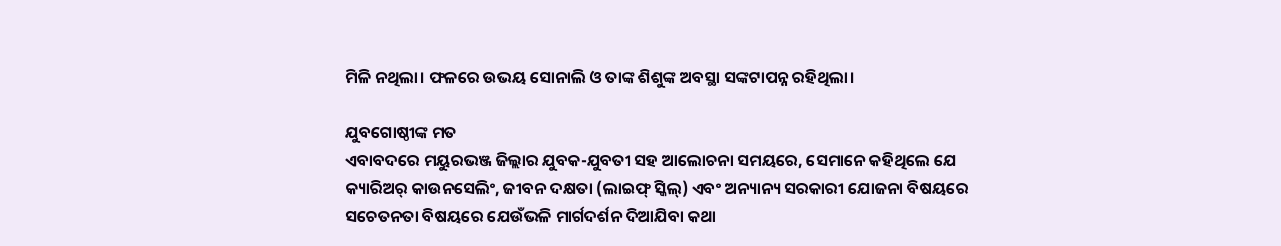ମିଳି ନଥିଲା। ଫଳରେ ଉଭୟ ସୋନାଲି ଓ ତାଙ୍କ ଶିଶୁଙ୍କ ଅବସ୍ଥା ସଙ୍କଟାପନ୍ନ ରହିଥିଲା।

ଯୁବଗୋଷ୍ଠୀଙ୍କ ମତ
ଏବାବଦରେ ମୟୁରଭଞ୍ଜ ଜିଲ୍ଲାର ଯୁବକ-ଯୁବତୀ ସହ ଆଲୋଚନା ସମୟରେ, ସେମାନେ କହିଥିଲେ ଯେ କ୍ୟାରିଅର୍‌ କାଉନସେଲିଂ, ଜୀବନ ଦକ୍ଷତା (ଲାଇଫ୍‌ ସ୍କିଲ୍‌) ଏବଂ ଅନ୍ୟାନ୍ୟ ସରକାରୀ ଯୋଜନା ବିଷୟରେ ସଚେତନତା ବିଷୟରେ ଯେଉଁଭଳି ମାର୍ଗଦର୍ଶନ ଦିଆଯିବା କଥା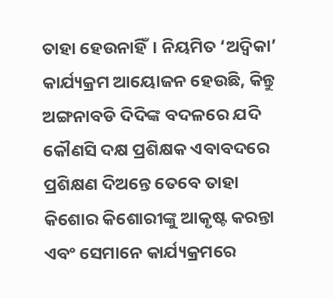ତାହା ହେଉନାହିଁ। ନିୟମିତ ‘ଅଦ୍ୱିକା’ କାର୍ଯ୍ୟକ୍ରମ ଆୟୋଜନ ହେଉଛି, କିନ୍ତୁ ଅଙ୍ଗନାବଡି ଦିଦିଙ୍କ ବଦଳରେ ଯଦି କୌଣସି ଦକ୍ଷ ପ୍ରଶିକ୍ଷକ ଏବାବଦରେ ପ୍ରଶିକ୍ଷଣ ଦିଅନ୍ତେ ତେବେ ତାହା କିଶୋର କିଶୋରୀଙ୍କୁ ଆକୃଷ୍ଟ କରନ୍ତା ଏବଂ ସେମାନେ କାର୍ଯ୍ୟକ୍ରମରେ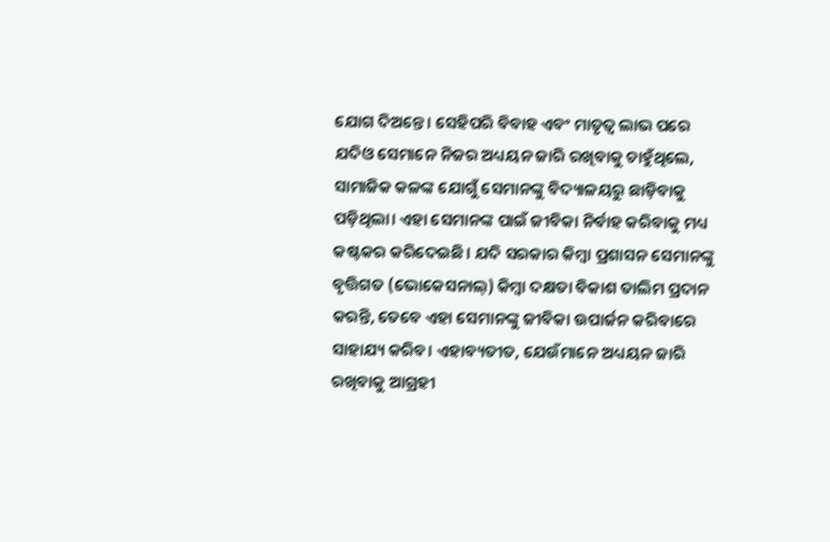ଯୋଗ ଦିଅନ୍ତେ। ସେହିପରି ବିବାହ ଏବଂ ମାତୃତ୍ୱ ଲାଭ ପରେ ଯଦିଓ ସେମାନେ ନିଜର ଅଧ୍ୟୟନ ଜାରି ରଖିବାକୁ ଚାହୁଁଥିଲେ, ସାମାଜିକ କଳଙ୍କ ଯୋଗୁଁ ସେମାନଙ୍କୁ ବିଦ୍ୟାଳୟରୁ ଛାଡ଼ିବାକୁ ପଡ଼ିଥିଲା। ଏହା ସେମାନଙ୍କ ପାଇଁ ଜୀବିକା ନିର୍ବାହ କରିବାକୁ ମଧ୍ୟ କଷ୍ଟକର କରିଦେଇଛି। ଯଦି ସରକାର କିମ୍ବା ପ୍ରଶାସନ ସେମାନଙ୍କୁ ବୃତ୍ତିଗତ (ଭୋକେସନାଲ୍‌) କିମ୍ବା ଦକ୍ଷତା ବିକାଶ ତାଲିମ ପ୍ରଦାନ କରନ୍ତି, ତେବେ ଏହା ସେମାନଙ୍କୁ ଜୀବିକା ଉପାର୍ଜନ କରିବାରେ ସାହାଯ୍ୟ କରିବ। ଏହାବ୍ୟତୀତ, ଯେଉଁମାନେ ଅଧ୍ୟୟନ ଜାରି ରଖିବାକୁ ଆଗ୍ରହୀ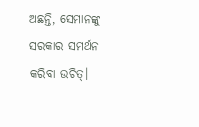ଅଛନ୍ତି, ସେମାନଙ୍କୁ ସରକାର ସମର୍ଥନ କରିବା ଉଚିତ୍‌।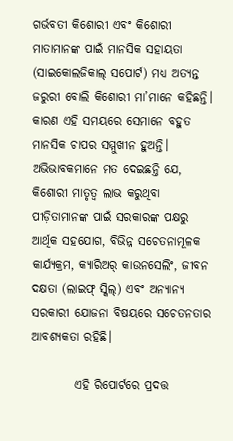ଗର୍ଭବତୀ କିଶୋରୀ ଏବଂ କିଶୋରୀ ମାତାମାନଙ୍କ ପାଇଁ ମାନସିକ ସହାୟତା (ସାଇକୋଲଜିକାଲ୍‌ ସପୋର୍ଟ) ମଧ୍ୟ ଅତ୍ୟନ୍ତ ଜରୁରୀ ବୋଲି କିଶୋରୀ ମା’ମାନେ କହିଛନ୍ତି। କାରଣ ଏହି ସମୟରେ ସେମାନେ ବହୁତ ମାନସିକ ଚାପର ସମ୍ମୁଖୀନ ହୁଅନ୍ତି। ଅଭିଭାବକମାନେ ମତ ଦେଇଛନ୍ତି ଯେ, କିଶୋରୀ ମାତୃତ୍ୱ ଲାଭ କରୁଥିବା ପୀଡ଼ିତାମାନଙ୍କ ପାଇଁ ସରକାରଙ୍କ ପକ୍ଷରୁ ଆର୍ଥିକ ସହଯୋଗ, ବିଭିନ୍ନ ସଚେତନାମୂଳକ କାର୍ଯ୍ୟକ୍ରମ, କ୍ୟାରିଅର୍‌ କାଉନସେଲିଂ, ଜୀବନ ଦକ୍ଷତା (ଲାଇଫ୍‌ ସ୍କିଲ୍‌) ଏବଂ ଅନ୍ୟାନ୍ୟ ସରକାରୀ ଯୋଜନା ବିଷୟରେ ସଚେତନତାର ଆବଶ୍ୟକତା ରହିଛି।

         ଏହି ରିପୋର୍ଟରେ ପ୍ରଦତ୍ତ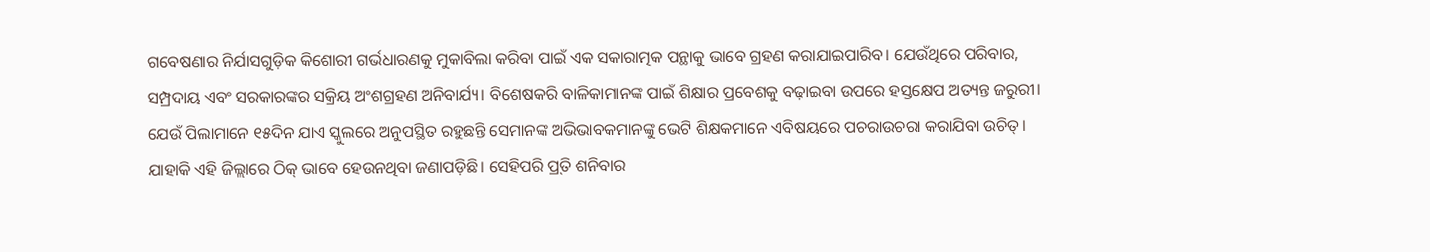ଗବେଷଣାର ନିର୍ଯାସଗୁଡ଼ିକ କିଶୋରୀ ଗର୍ଭଧାରଣକୁ ମୁକାବିଲା କରିବା ପାଇଁ ଏକ ସକାରାତ୍ମକ ପନ୍ଥାକୁ ଭାବେ ଗ୍ରହଣ କରାଯାଇପାରିବ। ଯେଉଁଥିରେ ପରିବାର, ସମ୍ପ୍ରଦାୟ ଏବଂ ସରକାରଙ୍କର ସକ୍ରିୟ ଅଂଶଗ୍ରହଣ ଅନିବାର୍ଯ୍ୟ। ବିଶେଷକରି ବାଳିକାମାନଙ୍କ ପାଇଁ ଶିକ୍ଷାର ପ୍ରବେଶକୁ ବଢ଼ାଇବା ଉପରେ ହସ୍ତକ୍ଷେପ ଅତ୍ୟନ୍ତ ଜରୁରୀ। ଯେଉଁ ପିଲାମାନେ ୧୫ଦିନ ଯାଏ ସ୍କୁଲରେ ଅନୁପସ୍ଥିତ ରହୁଛନ୍ତି ସେମାନଙ୍କ ଅଭିଭାବକମାନଙ୍କୁ ଭେଟି ଶିକ୍ଷକମାନେ ଏବିଷୟରେ ପଚରାଉଚରା କରାଯିବା ଉଚିତ୍‌। ଯାହାକି ଏହି ଜିଲ୍ଲାରେ ଠିକ୍‌ ଭାବେ ହେଉନଥିବା ଜଣାପଡ଼ିଛି। ସେହିପରି ପ୍ର୍‌ତି ଶନିବାର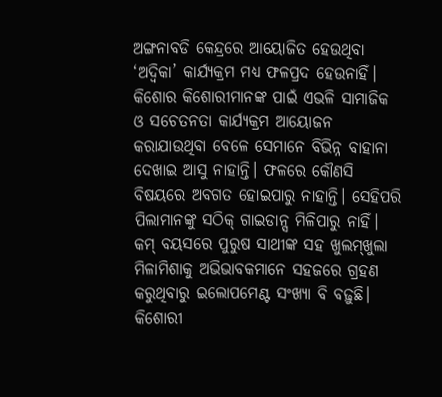ଅଙ୍ଗନାବଡି କେନ୍ଦ୍ରରେ ଆୟୋଜିତ ହେଉଥିବା ‘ଅଦ୍ୱିକା’ କାର୍ଯ୍ୟକ୍ରମ ମଧ୍ୟ ଫଳପ୍ରଦ ହେଉନାହିଁ। କିଶୋର କିଶୋରୀମାନଙ୍କ ପାଇଁ ଏଭଳି ସାମାଜିକ ଓ ସଚେତନତା କାର୍ଯ୍ୟକ୍ରମ ଆୟୋଜନ କରାଯାଉଥିବା ବେଳେ ସେମାନେ ବିଭିନ୍ନ ବାହାନା ଦେଖାଇ ଆସୁ ନାହାନ୍ତି। ଫଳରେ କୌଣସି ବିଷୟରେ ଅବଗତ ହୋଇପାରୁ ନାହାନ୍ତି। ସେହିପରି ପିଲାମାନଙ୍କୁ ସଠିକ୍‌ ଗାଇଡାନ୍ସ ମିଳିପାରୁ ନାହିଁ। କମ୍‌ ବୟସରେ ପୁରୁଷ ସାଥୀଙ୍କ ସହ ଖୁଲମ୍‌ଖୁଲା ମିଳାମିଶାକୁ ଅଭିଭାବକମାନେ ସହଜରେ ଗ୍ରହଣ କରୁଥିବାରୁ ଇଲୋପମେଣ୍ଟ ସଂଖ୍ୟା ବି ବଢ଼ୁଛି। କିଶୋରୀ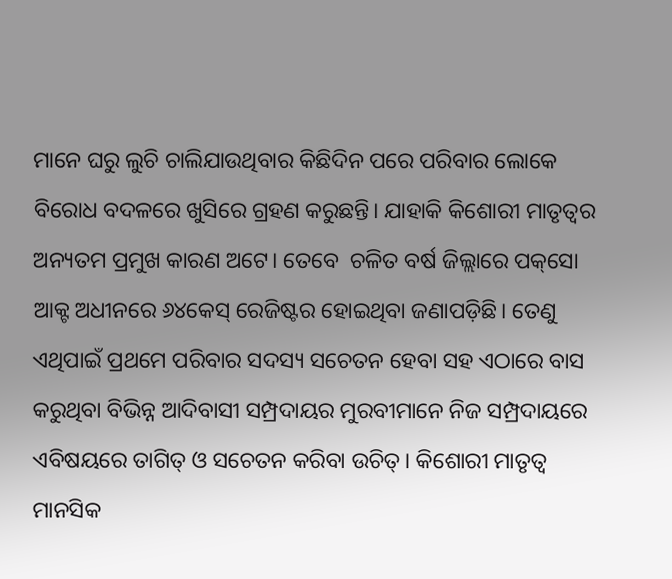ମାନେ ଘରୁ ଲୁଚି ଚାଲିଯାଉଥିବାର କିଛିଦିନ ପରେ ପରିବାର ଲୋକେ ବିରୋଧ ବଦଳରେ ଖୁସିରେ ଗ୍ରହଣ କରୁଛନ୍ତି। ଯାହାକି କିଶୋରୀ ମାତୃତ୍ୱର ଅନ୍ୟତମ ପ୍ରମୁଖ କାରଣ ଅଟେ। ତେବେ  ଚଳିତ ବର୍ଷ ଜିଲ୍ଲାରେ ପକ୍‌ସୋ ଆକ୍ଟ ଅଧୀନରେ ୬୪କେସ୍‌ ରେଜିଷ୍ଟର ହୋଇଥିବା ଜଣାପଡ଼ିଛି। ତେଣୁ ଏଥିପାଇଁ ପ୍ରଥମେ ପରିବାର ସଦସ୍ୟ ସଚେତନ ହେବା ସହ ଏଠାରେ ବାସ କରୁଥିବା ବିଭିନ୍ନ ଆଦିବାସୀ ସମ୍ପ୍ରଦାୟର ମୁରବୀମାନେ ନିଜ ସମ୍ପ୍ରଦାୟରେ ଏବିଷୟରେ ତାଗିତ୍‌ ଓ ସଚେତନ କରିବା ଉଚିତ୍‌। କିଶୋରୀ ମାତୃତ୍ୱ ମାନସିକ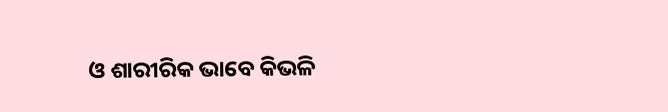ଓ ଶାରୀରିକ ଭାବେ କିଭଳି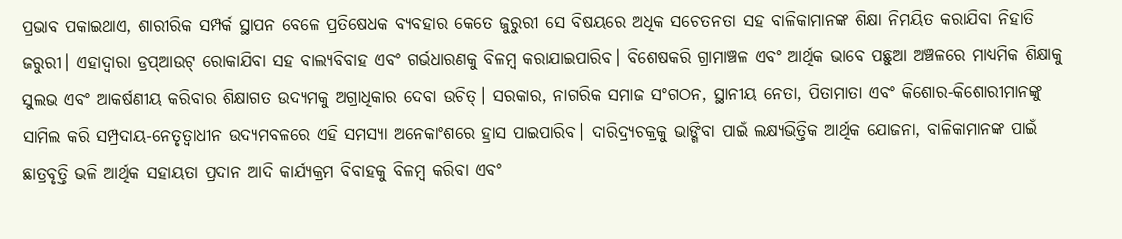ପ୍ରଭାବ ପକାଇଥାଏ, ଶାରୀରିକ ସମ୍ପର୍କ ସ୍ଥାପନ ବେଳେ ପ୍ରତିଷେଧକ ବ୍ୟବହାର କେତେ ଜୁରୁରୀ ସେ ବିଷୟରେ ଅଧିକ ସଚେତନତା ସହ ବାଳିକାମାନଙ୍କ ଶିକ୍ଷା ନିମୟିତ କରାଯିବା ନିହାତି ଜରୁରୀ। ଏହାଦ୍ୱାରା ଡ୍ରପ୍‌ଆଉଟ୍‌ ରୋକାଯିବା ସହ ବାଲ୍ୟବିବାହ ଏବଂ ଗର୍ଭଧାରଣକୁ ବିଳମ୍ବ କରାଯାଇପାରିବ। ବିଶେଷକରି ଗ୍ରାମାଞ୍ଚଳ ଏବଂ ଆର୍ଥିକ ଭାବେ ପଛୁଆ ଅଞ୍ଚଳରେ ମାଧ୍ୟମିକ ଶିକ୍ଷାକୁ ସୁଲଭ ଏବଂ ଆକର୍ଷଣୀୟ କରିବାର ଶିକ୍ଷାଗତ ଉଦ୍ୟମକୁ ଅଗ୍ରାଧିକାର ଦେବା ଉଚିତ୍‌। ସରକାର, ନାଗରିକ ସମାଜ ସଂଗଠନ, ସ୍ଥାନୀୟ ନେତା, ପିତାମାତା ଏବଂ କିଶୋର-କିଶୋରୀମାନଙ୍କୁ ସାମିଲ କରି ସମ୍ପ୍ରଦାୟ-ନେତୃତ୍ୱାଧୀନ ଉଦ୍ୟମବଳରେ ଏହି ସମସ୍ୟା ଅନେକାଂଶରେ ହ୍ରାସ ପାଇପାରିବ। ଦାରିଦ୍ର୍ୟଚକ୍ରକୁ ଭାଙ୍ଗିବା ପାଇଁ ଲକ୍ଷ୍ୟଭିତ୍ତିକ ଆର୍ଥିକ ଯୋଜନା, ବାଳିକାମାନଙ୍କ ପାଇଁ ଛାତ୍ରବୃତ୍ତି ଭଳି ଆର୍ଥିକ ସହାୟତା ପ୍ରଦାନ ଆଦି କାର୍ଯ୍ୟକ୍ରମ ବିବାହକୁ ବିଳମ୍ବ କରିବା ଏବଂ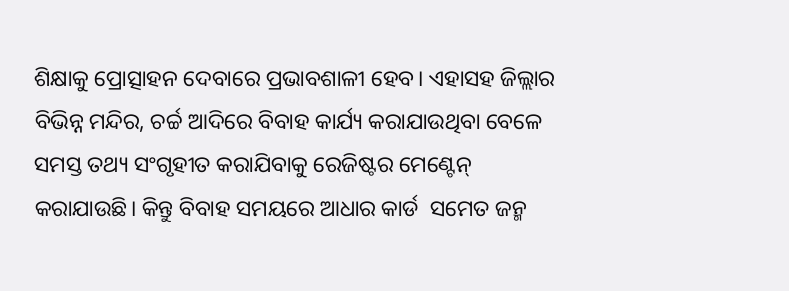ଶିକ୍ଷାକୁ ପ୍ରୋତ୍ସାହନ ଦେବାରେ ପ୍ରଭାବଶାଳୀ ହେବ। ଏହାସହ ଜିଲ୍ଲାର ବିଭିନ୍ନ ମନ୍ଦିର, ଚର୍ଚ୍ଚ ଆଦିରେ ବିବାହ କାର୍ଯ୍ୟ କରାଯାଉଥିବା ବେଳେ ସମସ୍ତ ତଥ୍ୟ ସଂଗୃହୀତ କରାଯିବାକୁ ରେଜିଷ୍ଟର ମେଣ୍ଟେନ୍‌ କରାଯାଉଛି। କିନ୍ତୁ ବିବାହ ସମୟରେ ଆଧାର କାର୍ଡ  ସମେତ ଜନ୍ମ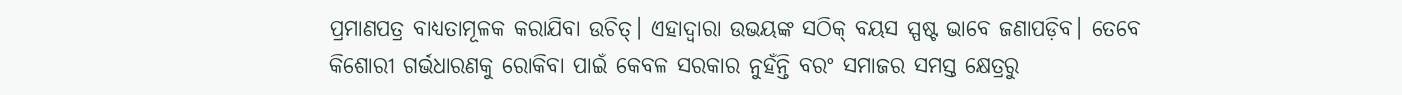ପ୍ରମାଣପତ୍ର ବାଧ୍ୟତାମୂଳକ କରାଯିବା ଉଚିତ୍‌। ଏହାଦ୍ୱାରା ଉଭୟଙ୍କ ସଠିକ୍‌ ବୟସ ସ୍ପଷ୍ଟ ଭାବେ ଜଣାପଡ଼ିବ। ତେବେ କିଶୋରୀ ଗର୍ଭଧାରଣକୁ ରୋକିବା ପାଇଁ କେବଳ ସରକାର ନୁହଁନ୍ତି ବରଂ ସମାଜର ସମସ୍ତ କ୍ଷେତ୍ରରୁ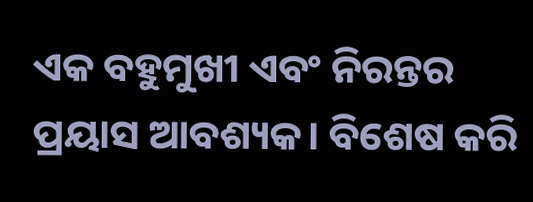ଏକ ବହୁମୁଖୀ ଏବଂ ନିରନ୍ତର ପ୍ରୟାସ ଆବଶ୍ୟକ। ବିଶେଷ କରି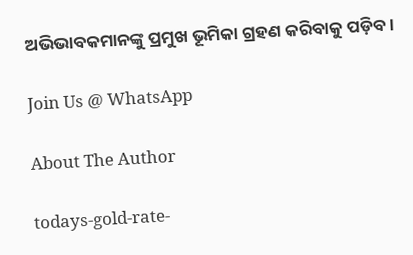ଅଭିଭାବକମାନଙ୍କୁ ପ୍ରମୁଖ ଭୂମିକା ଗ୍ରହଣ କରିବାକୁ ପଡ଼ିବ।

Join Us @ WhatsApp

About The Author

todays-gold-rate-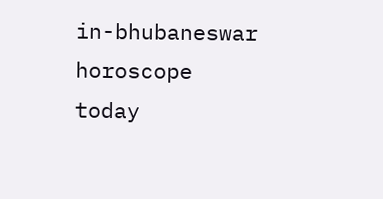in-bhubaneswar
horoscope today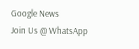Google News
Join Us @ WhatsApp